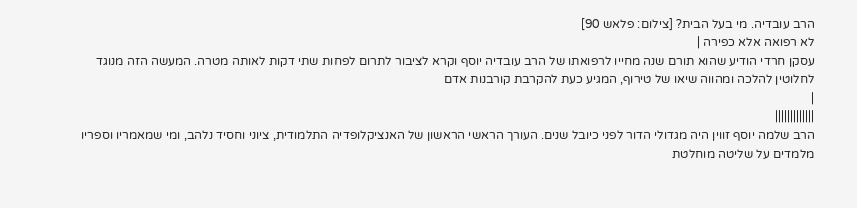הרב עובדיה. מי בעל הבית? [צילום: פלאש 90]
לא רפואה אלא כפירה |
עסקן חרדי הודיע שהוא תורם שנה מחייו לרפואתו של הרב עובדיה יוסף וקרא לציבור לתרום לפחות שתי דקות לאותה מטרה. המעשה הזה מנוגד לחלוטין להלכה ומהווה שיאו של טירוף, המגיע כעת להקרבת קורבנות אדם
|
|||||||||||||
הרב שלמה יוסף זווין היה מגדולי הדור לפני כיובל שנים. העורך הראשי הראשון של האנציקלופדיה התלמודית, ציוני וחסיד נלהב, ומי שמאמריו וספריו מלמדים על שליטה מוחלטת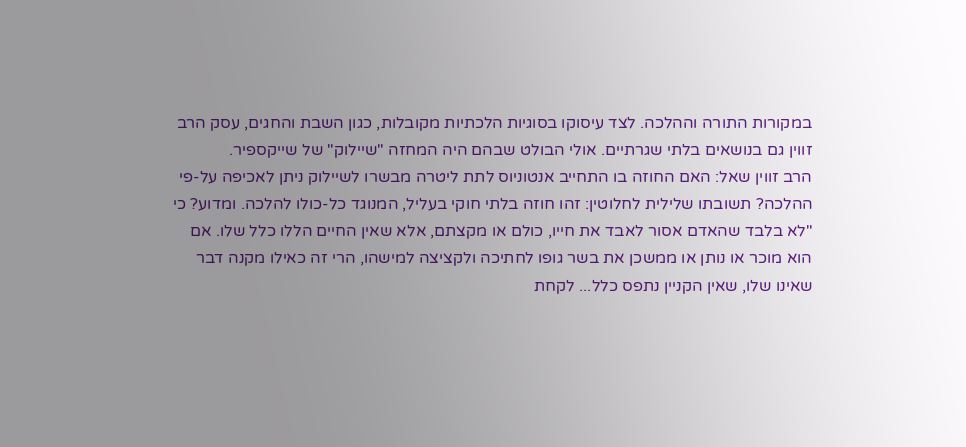במקורות התורה וההלכה. לצד עיסוקו בסוגיות הלכתיות מקובלות, כגון השבת והחגים, עסק הרב זווין גם בנושאים בלתי שגרתיים. אולי הבולט שבהם היה המחזה "שיילוק" של שייקספיר.
הרב זווין שאל: האם החוזה בו התחייב אנטוניוס לתת ליטרה מבשרו לשיילוק ניתן לאכיפה על-פי ההלכה? תשובתו שלילית לחלוטין: זהו חוזה בלתי חוקי בעליל, המנוגד כל-כולו להלכה. ומדוע? כי "לא בלבד שהאדם אסור לאבד את חייו, כולם או מקצתם, אלא שאין החיים הללו כלל שלו. אם הוא מוכר או נותן או ממשכן את בשר גופו לחתיכה ולקציצה למישהו, הרי זה כאילו מקנה דבר שאינו שלו, שאין הקניין נתפס כלל... לקחת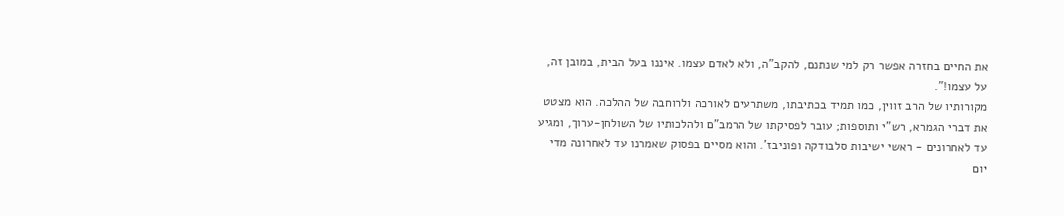את החיים בחזרה אפשר רק למי שנתנם, להקב"ה, ולא לאדם עצמו. איננו בעל הבית, במובן זה, על עצמו!".
מקורותיו של הרב זווין, כמו תמיד בכתיבתו, משתרעים לאורכה ולרוחבה של ההלכה. הוא מצטט את דברי הגמרא, רש"י ותוספות; עובר לפסיקתו של הרמב"ם ולהלכותיו של השולחן-ערוך, ומגיע עד לאחרונים - ראשי ישיבות סלבודקה ופוניבז'. והוא מסיים בפסוק שאמרנו עד לאחרונה מדי יום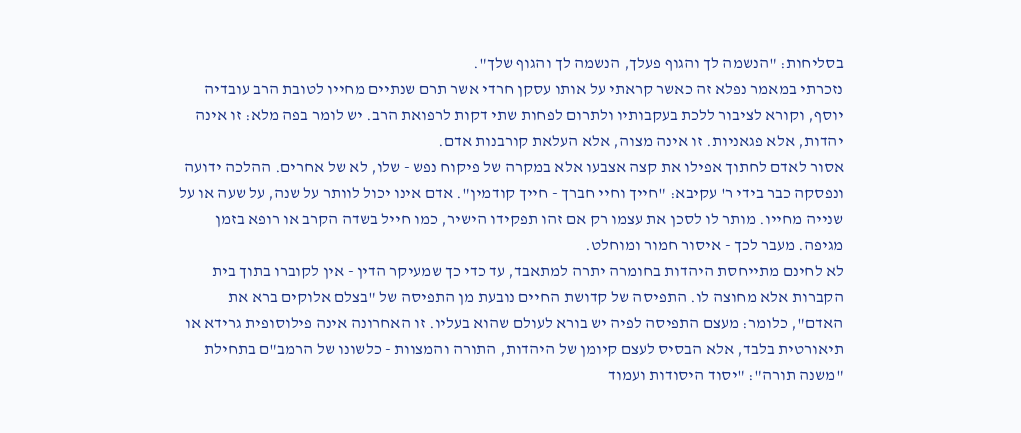בסליחות: "הנשמה לך והגוף פעלך, הנשמה לך והגוף שלך".
נזכרתי במאמר נפלא זה כאשר קראתי על אותו עסקן חרדי אשר תרם שנתיים מחייו לטובת הרב עובדיה יוסף, וקורא לציבור ללכת בעקבותיו ולתרום לפחות שתי דקות לרפואת הרב. יש לומר בפה מלא: זו אינה יהדות, אלא פגאניות. זו אינה מצוה, אלא העלאת קורבנות אדם.
אסור לאדם לחתוך אפילו את קצה אצבעו אלא במקרה של פיקוח נפש - שלו, לא של אחרים. ההלכה ידועה ונפסקה כבר בידי ר' עקיבא: "חייך וחיי חברך - חייך קודמין". אדם אינו יכול לוותר על שנה, על שעה או על שנייה מחייו. מותר לו לסכן את עצמו רק אם זהו תפקידו הישיר, כמו חייל בשדה הקרב או רופא בזמן מגיפה. מעבר לכך - איסור חמור ומוחלט.
לא לחינם מתייחסת היהדות בחומרה יתרה למתאבד, עד כדי כך שמעיקר הדין - אין לקוברו בתוך בית הקברות אלא מחוצה לו. התפיסה של קדושת החיים נובעת מן התפיסה של "בצלם אלוקים ברא את האדם", כלומר: מעצם התפיסה לפיה יש בורא לעולם שהוא בעליו. זו האחרונה אינה פילוסופית גרידא או תיאורטית בלבד, אלא הבסיס לעצם קיומן של היהדות, התורה והמצוות - כלשונו של הרמב"ם בתחילת "משנה תורה": "יסוד היסודות ועמוד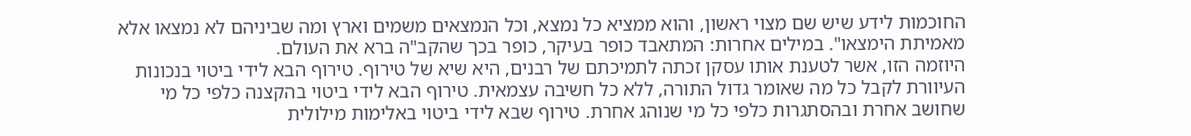החוכמות לידע שיש שם מצוי ראשון, והוא ממציא כל נמצא, וכל הנמצאים משמים וארץ ומה שביניהם לא נמצאו אלא מאמיתת הימצאו". במילים אחרות: המתאבד כופר בעיקר, כופר בכך שהקב"ה ברא את העולם.
היוזמה הזו, אשר לטענת אותו עסקן זכתה לתמיכתם של רבנים, היא שיא של טירוף. טירוף הבא לידי ביטוי בנכונות העיוורת לקבל כל מה שאומר גדול התורה, ללא כל חשיבה עצמאית. טירוף הבא לידי ביטוי בהקצנה כלפי כל מי שחושב אחרת ובהסתגרות כלפי כל מי שנוהג אחרת. טירוף שבא לידי ביטוי באלימות מילולית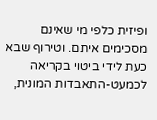ופיזית כלפי מי שאינם מסכימים איתם. וטירוף שבא כעת לידי ביטוי בקריאה לכמעט-התאבדות המונית,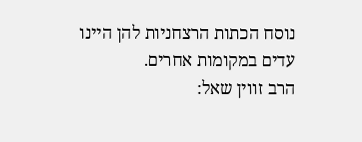נוסח הכתות הרצחניות להן היינו עדים במקומות אחרים.
הרב זווין שאל: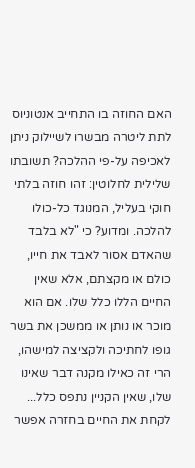האם החוזה בו התחייב אנטוניוס לתת ליטרה מבשרו לשיילוק ניתן לאכיפה על-פי ההלכה? תשובתו שלילית לחלוטין: זהו חוזה בלתי חוקי בעליל, המנוגד כל-כולו להלכה. ומדוע? כי "לא בלבד שהאדם אסור לאבד את חייו, כולם או מקצתם, אלא שאין החיים הללו כלל שלו. אם הוא מוכר או נותן או ממשכן את בשר גופו לחתיכה ולקציצה למישהו, הרי זה כאילו מקנה דבר שאינו שלו, שאין הקניין נתפס כלל... לקחת את החיים בחזרה אפשר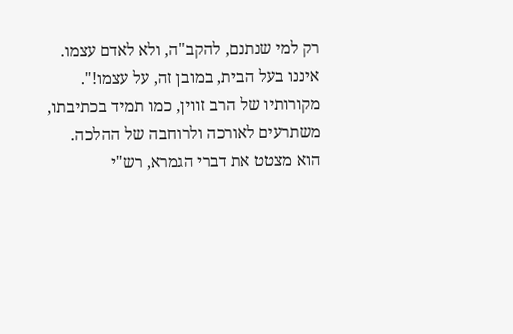רק למי שנתנם, להקב"ה, ולא לאדם עצמו. איננו בעל הבית, במובן זה, על עצמו!".
מקורותיו של הרב זווין, כמו תמיד בכתיבתו, משתרעים לאורכה ולרוחבה של ההלכה. הוא מצטט את דברי הגמרא, רש"י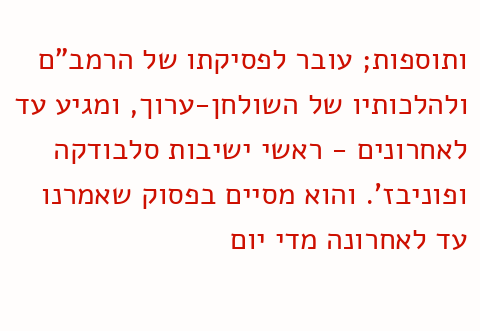ותוספות; עובר לפסיקתו של הרמב"ם ולהלכותיו של השולחן-ערוך, ומגיע עד לאחרונים - ראשי ישיבות סלבודקה ופוניבז'. והוא מסיים בפסוק שאמרנו עד לאחרונה מדי יום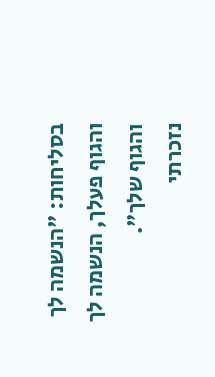בסליחות: "הנשמה לך והגוף פעלך, הנשמה לך והגוף שלך".
נזכרתי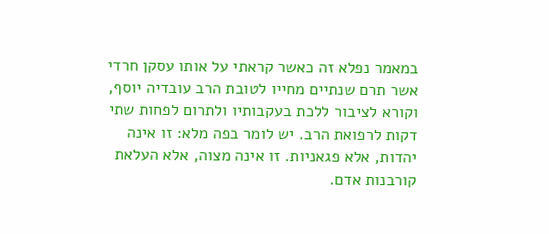במאמר נפלא זה כאשר קראתי על אותו עסקן חרדי אשר תרם שנתיים מחייו לטובת הרב עובדיה יוסף, וקורא לציבור ללכת בעקבותיו ולתרום לפחות שתי דקות לרפואת הרב. יש לומר בפה מלא: זו אינה יהדות, אלא פגאניות. זו אינה מצוה, אלא העלאת קורבנות אדם.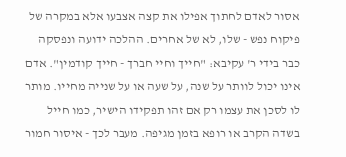אסור לאדם לחתוך אפילו את קצה אצבעו אלא במקרה של פיקוח נפש - שלו, לא של אחרים. ההלכה ידועה ונפסקה כבר בידי ר' עקיבא: "חייך וחיי חברך - חייך קודמין". אדם אינו יכול לוותר על שנה, על שעה או על שנייה מחייו. מותר לו לסכן את עצמו רק אם זהו תפקידו הישיר, כמו חייל בשדה הקרב או רופא בזמן מגיפה. מעבר לכך - איסור חמור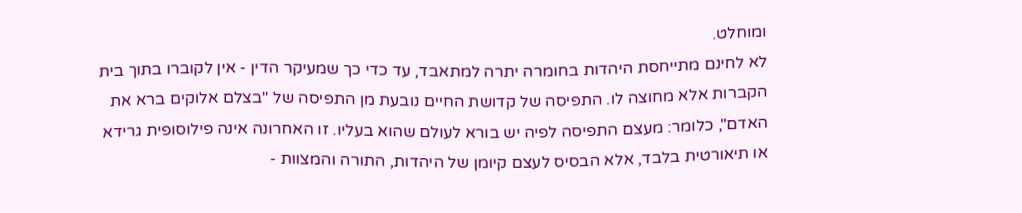ומוחלט.
לא לחינם מתייחסת היהדות בחומרה יתרה למתאבד, עד כדי כך שמעיקר הדין - אין לקוברו בתוך בית הקברות אלא מחוצה לו. התפיסה של קדושת החיים נובעת מן התפיסה של "בצלם אלוקים ברא את האדם", כלומר: מעצם התפיסה לפיה יש בורא לעולם שהוא בעליו. זו האחרונה אינה פילוסופית גרידא או תיאורטית בלבד, אלא הבסיס לעצם קיומן של היהדות, התורה והמצוות -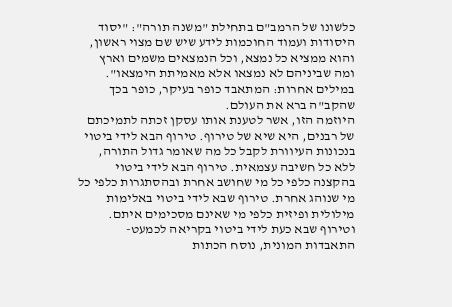כלשונו של הרמב"ם בתחילת "משנה תורה": "יסוד היסודות ועמוד החוכמות לידע שיש שם מצוי ראשון, והוא ממציא כל נמצא, וכל הנמצאים משמים וארץ ומה שביניהם לא נמצאו אלא מאמיתת הימצאו". במילים אחרות: המתאבד כופר בעיקר, כופר בכך שהקב"ה ברא את העולם.
היוזמה הזו, אשר לטענת אותו עסקן זכתה לתמיכתם של רבנים, היא שיא של טירוף. טירוף הבא לידי ביטוי בנכונות העיוורת לקבל כל מה שאומר גדול התורה, ללא כל חשיבה עצמאית. טירוף הבא לידי ביטוי בהקצנה כלפי כל מי שחושב אחרת ובהסתגרות כלפי כל מי שנוהג אחרת. טירוף שבא לידי ביטוי באלימות מילולית ופיזית כלפי מי שאינם מסכימים איתם. וטירוף שבא כעת לידי ביטוי בקריאה לכמעט-התאבדות המונית, נוסח הכתות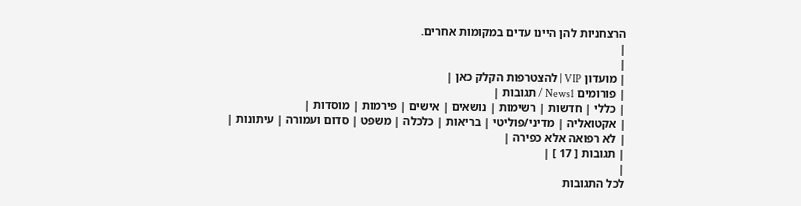הרצחניות להן היינו עדים במקומות אחרים.
|
|
| מועדון VIP | להצטרפות הקלק כאן |
| פורומים News1 / תגובות |
| כללי | חדשות | רשימות | נושאים | אישים | פירמות | מוסדות |
| אקטואליה | מדיני/פוליטי | בריאות | כלכלה | משפט | סדום ועמורה | עיתונות |
| לא רפואה אלא כפירה |
| תגובות [ 17 ] |
|
לכל התגובות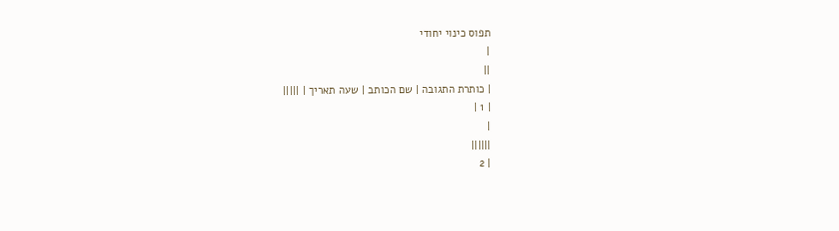תפוס כינוי יחודי
|
||
| כותרת התגובה | שם הכותב | שעה תאריך | |||||
| 1 |
|
||||||
| 2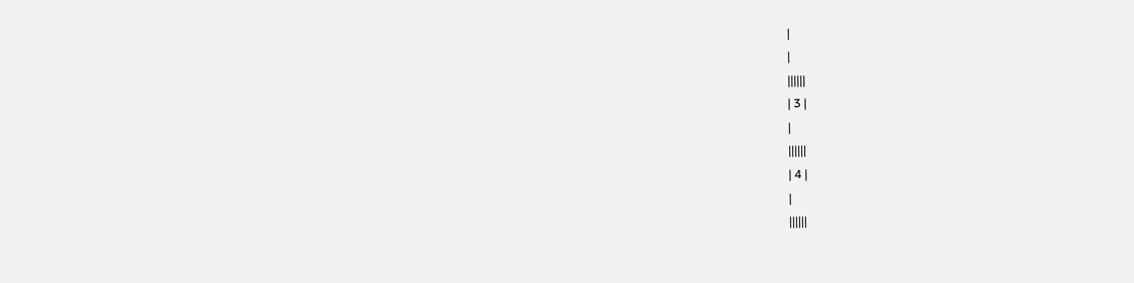|
|
||||||
| 3 |
|
||||||
| 4 |
|
||||||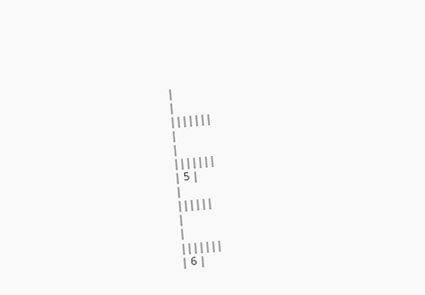|
|
|||||||
|
|
|||||||
| 5 |
|
||||||
|
|
|||||||
| 6 |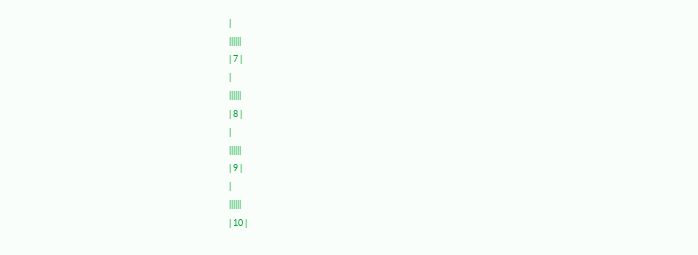|
||||||
| 7 |
|
||||||
| 8 |
|
||||||
| 9 |
|
||||||
| 10 |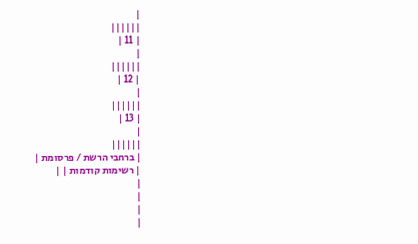|
||||||
| 11 |
|
||||||
| 12 |
|
||||||
| 13 |
|
||||||
| ברחבי הרשת / פרסומת |
| רשימות קודמות | |
|
|
|
|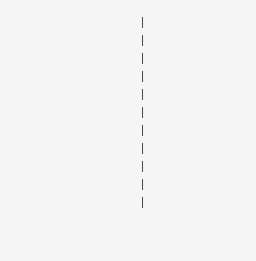|
|
|
|
|
|
|
|
|
|
|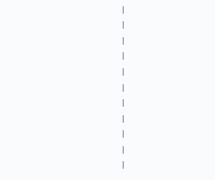|
|
|
|
|
|
|
|
|
|
|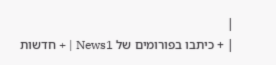|
| + כיתבו בפורומים של News1 | + חדשות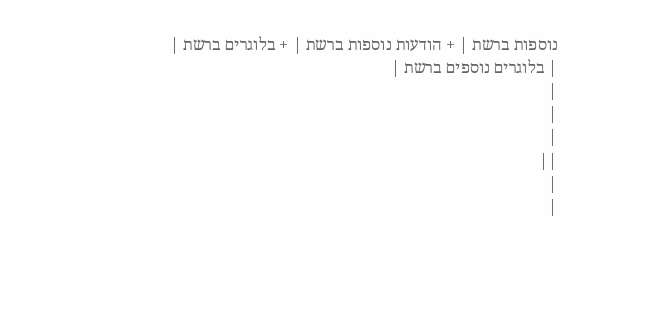נוספות ברשת | + הודעות נוספות ברשת | + בלוגרים ברשת |
| בלוגרים נוספים ברשת |
|
|
|
||
|
|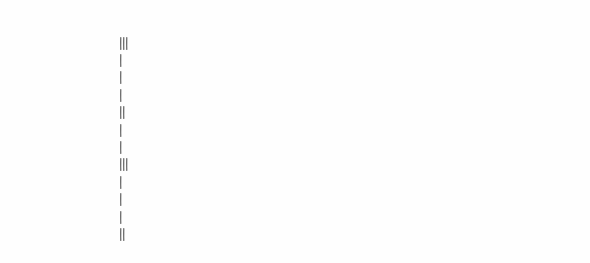|||
|
|
|
||
|
|
|||
|
|
|
||